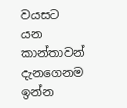වයසට යන කාන්තාවන් දැනගෙනම ඉන්න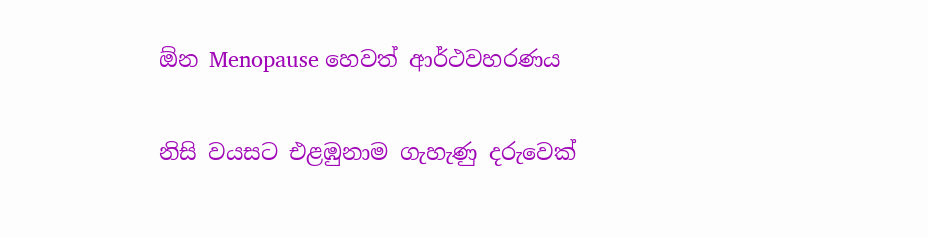ඕන Menopause හෙවත් ආර්ථවහරණය

නිසි වයසට එළඹුනාම ගැහැණු දරුවෙක්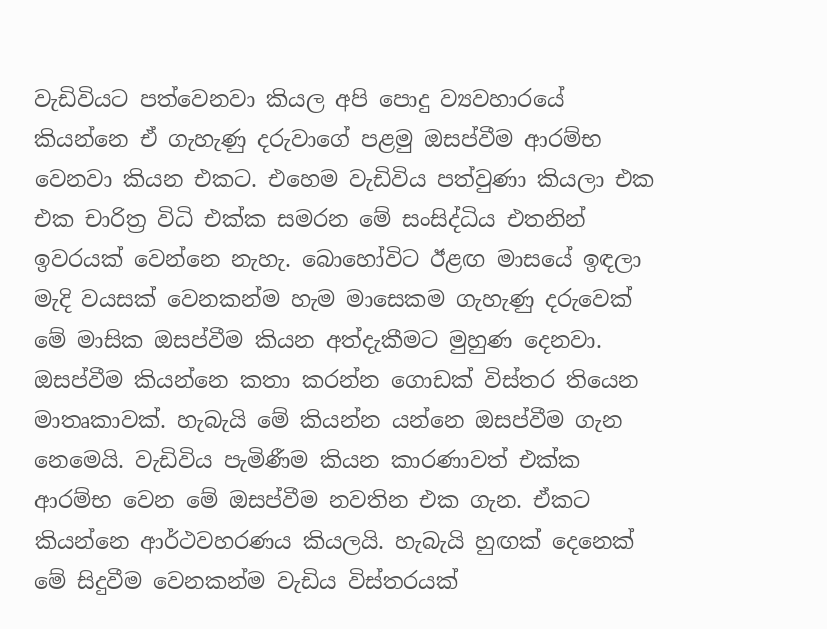වැඩිවියට පත්වෙනවා කියල අපි පොදු ව්‍යවහාරයේ කියන්නෙ ඒ ගැහැණු දරුවාගේ පළමු ඔසප්වීම ආරම්භ වෙනවා කියන එකට. එහෙම වැඩිවිය පත්වුණා කියලා එක එක චාරිත්‍ර විධි එක්ක සමරන මේ සංසිද්ධිය එතනින් ඉවරයක් වෙන්නෙ නැහැ. බොහෝවිට ඊළඟ මාසයේ ඉඳලා මැදි වයසක් වෙනකන්ම හැම මාසෙකම ගැහැණු දරුවෙක් මේ මාසික ඔසප්වීම කියන අත්දැකීමට මුහුණ දෙනවා. ඔසප්වීම කියන්නෙ කතා කරන්න ගොඩක් විස්තර තියෙන මාතෘකාවක්. හැබැයි මේ කියන්න යන්නෙ ඔසප්වීම ගැන නෙමෙයි. වැඩිවිය පැමිණීම කියන කාරණාවත් එක්ක ආරම්භ වෙන මේ ඔසප්වීම නවතින එක ගැන. ඒකට කියන්නෙ ආර්ථවහරණය කියලයි. හැබැයි හුඟක් දෙනෙක් මේ සිදුවීම වෙනකන්ම වැඩිය විස්තරයක්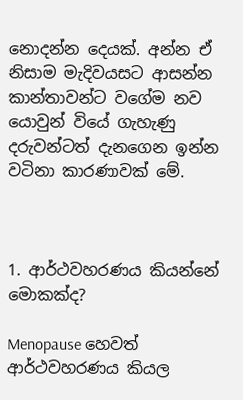නොදන්න දෙයක්. අන්න ඒ නිසාම මැදිවයසට ආසන්න කාන්තාවන්ට වගේම නව යොවුන් වියේ ගැහැණු දරුවන්ටත් දැනගෙන ඉන්න වටිනා කාරණාවක් මේ.



1. ආර්ථවහරණය කියන්නේ මොකක්ද?

Menopause හෙවත් ආර්ථවහරණය කියල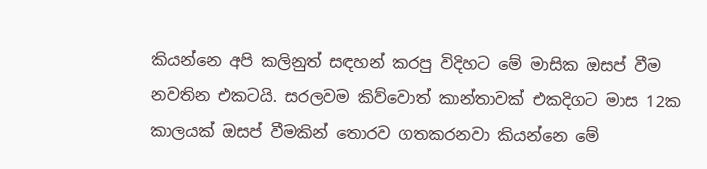කියන්නෙ අපි කලිනුත් සඳහන් කරපු විදිහට මේ මාසික ඔසප් වීම නවතින එකටයි. සරලවම කිව්වොත් කාන්තාවක් එකදිගට මාස 12ක කාලයක් ඔසප් වීමකින් තොරව ගතකරනවා කියන්නෙ මේ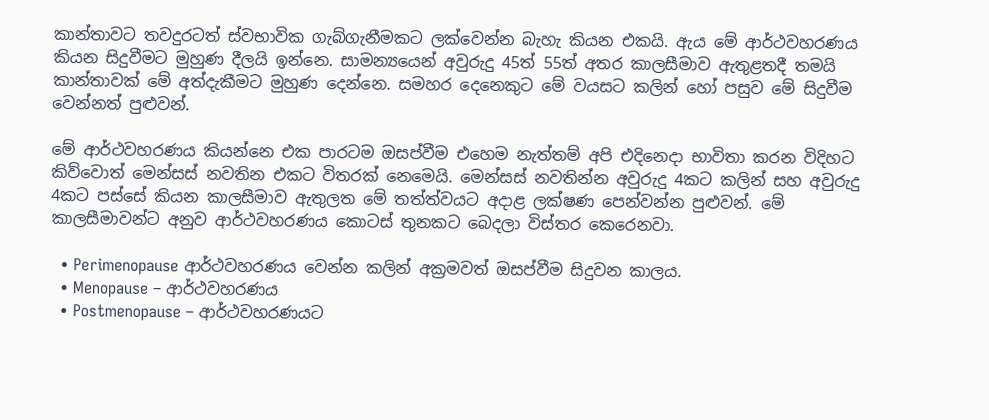කාන්තාවට තවදුරටත් ස්වභාවික ගැබ්ගැනීමකට ලක්වෙන්න බැහැ කියන එකයි. ඇය මේ ආර්ථවහරණය කියන සිදුවීමට මුහුණ දීලයි ඉන්නෙ. සාමන්‍යයෙන් අවුරුදු 45ත් 55ත් අතර කාලසීමාව ඇතුළතදී තමයි කාන්තාවක් මේ අත්දැකීමට මුහුණ දෙන්නෙ. සමහර දෙනෙකුට මේ වයසට කලින් හෝ පසුව මේ සිදුවීම වෙන්නත් පුළුවන්.

මේ ආර්ථවහරණය කියන්නෙ එක පාරටම ඔසප්වීම එහෙම නැත්තම් අපි එදිනෙදා භාවිතා කරන විදිහට කිව්වොත් මෙන්සස් නවතින එකට විතරක් නෙමෙයි. මෙන්සස් නවතින්න අවුරුදු 4කට කලින් සහ අවුරුදු 4කට පස්සේ කියන කාලසීමාව ඇතුලත මේ තත්ත්වයට අදාළ ලක්ෂණ පෙන්වන්න පුළුවන්. මේ කාලසීමාවන්ට අනුව ආර්ථවහරණය කොටස් තුනකට බෙදලා විස්තර කෙරෙනවා.

  • Perimenopause ආර්ථවහරණය වෙන්න කලින් අක්‍රමවත් ඔසප්වීම සිදුවන කාලය.
  • Menopause – ආර්ථවහරණය
  • Postmenopause – ආර්ථවහරණයට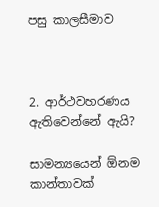පසු කාලසීමාව



2. ආර්ථවහරණය ඇතිවෙන්නේ ඇයි?

සාමන්‍යයෙන් ඕනම කාන්තාවක්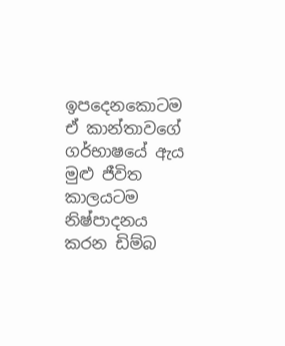ඉපදෙනකොටම ඒ කාන්තාවගේ ගර්භාෂයේ ඇය මුළු ජීවිත කාලයටම නිෂ්පාදනය කරන ඩිම්බ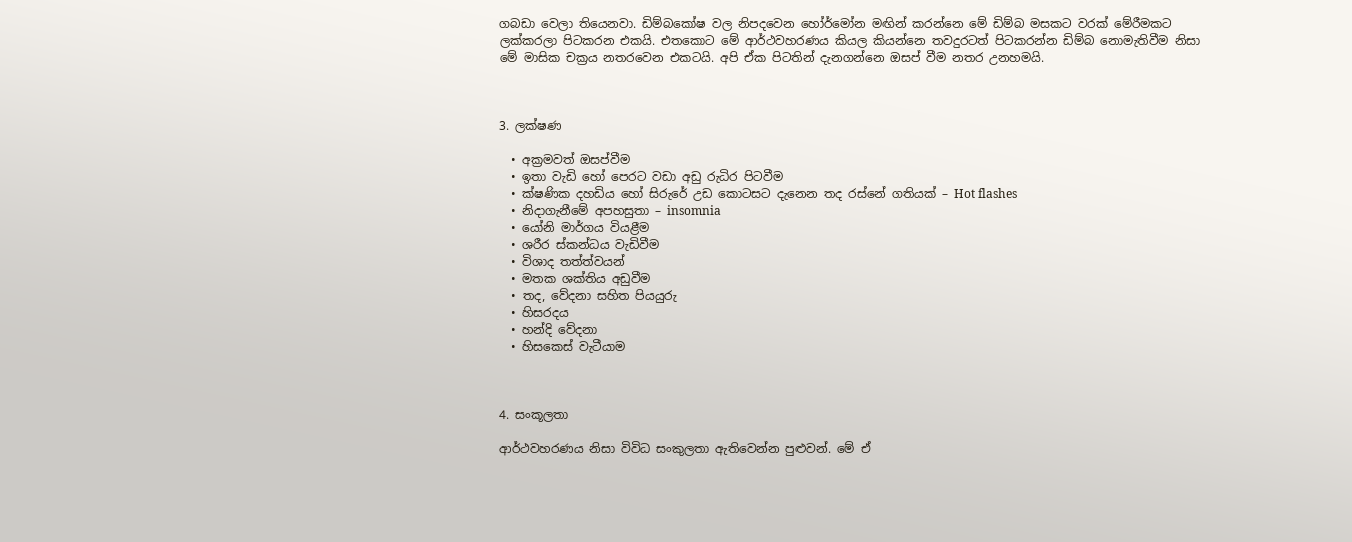ගබඩා වෙලා තියෙනවා. ඩිම්බකෝෂ වල නිපදවෙන හෝර්මෝන මඟින් කරන්නෙ මේ ඩිම්බ මසකට වරක් මේරීමකට ලක්කරලා පිටකරන එකයි. එතකොට මේ ආර්ථවහරණය කියල කියන්නෙ තවදුරටත් පිටකරන්න ඩිම්බ නොමැතිවීම නිසා මේ මාසික චක්‍රය නතරවෙන එකටයි. අපි ඒක පිටතින් දැනගන්නෙ ඔසප් වීම නතර උනහමයි.



3. ලක්ෂණ

  • අක්‍රමවත් ඔසප්වීම
  • ඉතා වැඩි හෝ පෙරට වඩා අඩු රුධිර පිටවීම
  • ක්ෂණික දහඩිය හෝ සිරුරේ උඩ කොටසට දැනෙන තද රස්නේ ගතියක් – Hot flashes
  • නිදාගැනීමේ අපහසුතා – insomnia
  • යෝනි මාර්ගය වියළීම
  • ශරීර ස්කන්ධය වැඩිවීම
  • විශාද තත්ත්වයන්
  • මතක ශක්තිය අඩුවීම
  • තද, වේදනා සහිත පියයුරු
  • හිසරදය
  • හන්දි වේදනා
  • හිසකෙස් වැටීයාම



4. සංකූලතා

ආර්ථවහරණය නිසා විවිධ සංකුලතා ඇතිවෙන්න පුළුවන්. මේ ඒ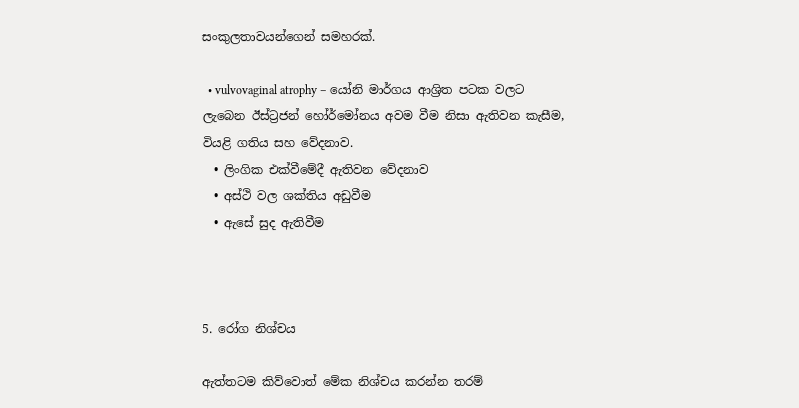සංකුලතාවයන්ගෙන් සමහරක්.

  • vulvovaginal atrophy – යෝනි මාර්ගය ආශ්‍රිත පටක වලට ලැබෙන ඊස්ට්‍රජන් හෝර්මෝනය අවම වීම නිසා ඇතිවන කැසීම, වියළි ගතිය සහ වේදනාව.
  • ලිංගික එක්වීමේදී ඇතිවන වේදනාව
  • අස්ථි වල ශක්තිය අඩුවීම
  • ඇසේ සුද ඇතිවීම



5. රෝග නිශ්චය

ඇත්තටම කිව්වොත් මේක නිශ්චය කරන්න තරම්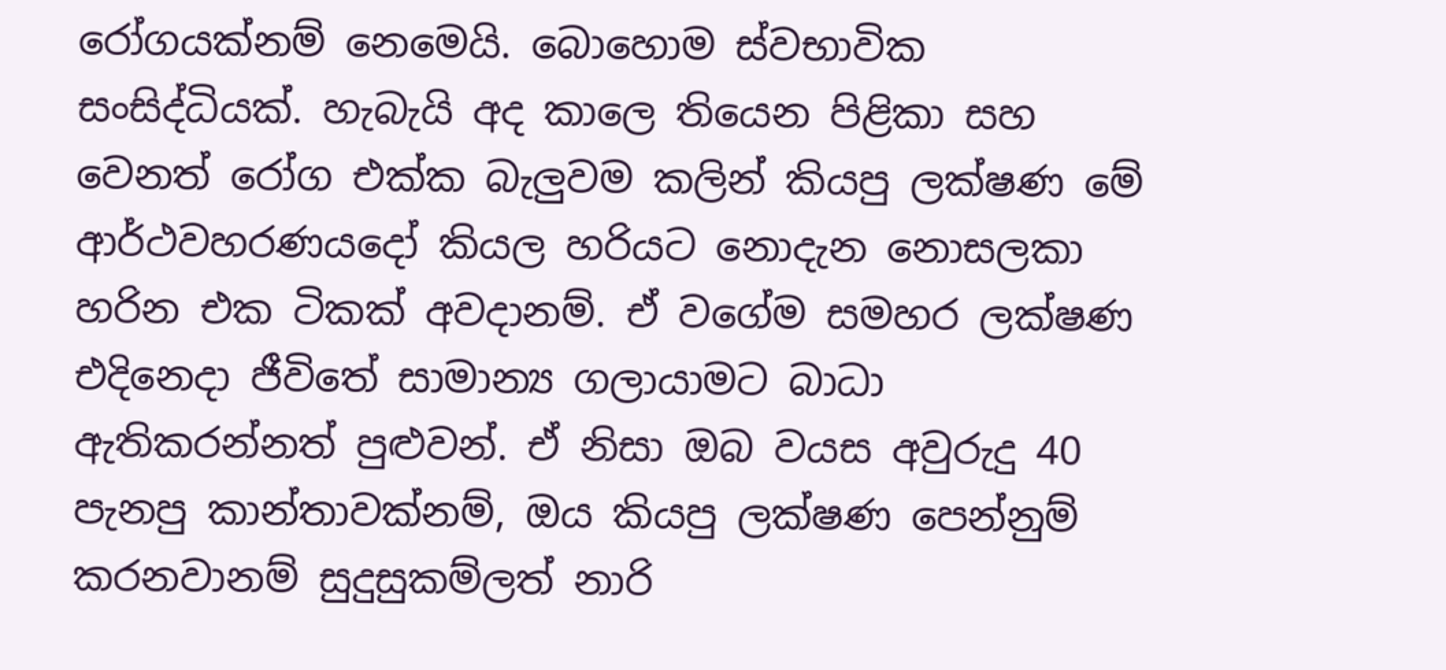රෝගයක්නම් නෙමෙයි. බොහොම ස්වභාවික සංසිද්ධියක්. හැබැයි අද කාලෙ තියෙන පිළිකා සහ වෙනත් රෝග එක්ක බැලුවම කලින් කියපු ලක්ෂණ මේ ආර්ථවහරණයදෝ කියල හරියට නොදැන නොසලකා හරින එක ටිකක් අවදානම්. ඒ වගේම සමහර ලක්ෂණ එදිනෙදා ජීවිතේ සාමාන්‍ය ගලායාමට බාධා ඇතිකරන්නත් පුළුවන්. ඒ නිසා ඔබ වයස අවුරුදු 40 පැනපු කාන්තාවක්නම්, ඔය කියපු ලක්ෂණ පෙන්නුම් කරනවානම් සුදුසුකම්ලත් නාරි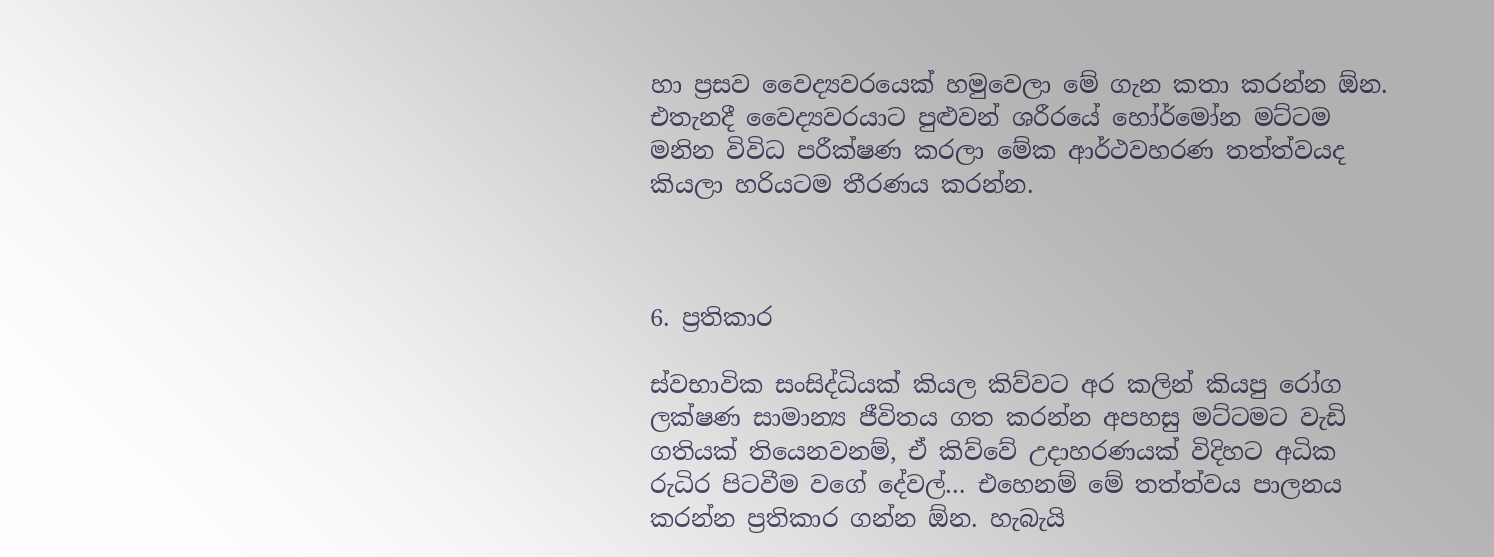හා ප්‍රසව වෛද්‍යවරයෙක් හමුවෙලා මේ ගැන කතා කරන්න ඕන. එතැනදී වෛද්‍යවරයාට පුළුවන් ශරීරයේ හෝර්මෝන මට්ටම මනින විවිධ පරීක්ෂණ කරලා මේක ආර්ථවහරණ තත්ත්වයද කියලා හරියටම තීරණය කරන්න.



6. ප්‍රතිකාර

ස්වභාවික සංසිද්ධියක් කියල කිව්වට අර කලින් කියපු රෝග ලක්ෂණ සාමාන්‍ය ජීවිතය ගත කරන්න අපහසු මට්ටමට වැඩි ගතියක් තියෙනවනම්, ඒ කිව්වේ උදාහරණයක් විදිහට අධික රුධිර පිටවීම වගේ දේවල්… එහෙනම් මේ තත්ත්වය පාලනය කරන්න ප්‍රතිකාර ගන්න ඕන. හැබැයි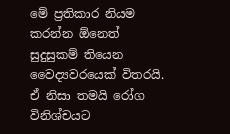මේ ප්‍රතිකාර නියම කරන්න ඕනෙත් සුදුසුකම් තියෙන වෛද්‍යවරයෙක් විතරයි. ඒ නිසා තමයි රෝග විනිශ්චයට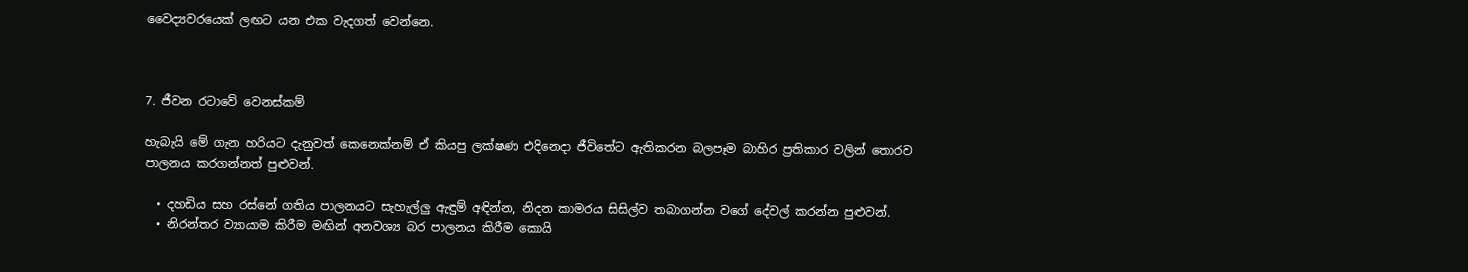වෛද්‍යවරයෙක් ලඟට යන එක වැදගත් වෙන්නෙ.



7. ජීවන රටාවේ වෙනස්කම්

හැබැයි මේ ගැන හරියට දැනුවත් කෙනෙක්නම් ඒ කියපු ලක්ෂණ එදිනෙදා ජීවිතේට ඇතිකරන බලපෑම බාහිර ප්‍රතිකාර වලින් තොරව පාලනය කරගන්නත් පුළුවන්.

  • දහඩිය සහ රස්නේ ගතිය පාලනයට සැහැල්ලු ඇඳුම් අඳින්න, නිදන කාමරය සිසිල්ව තබාගන්න වගේ දේවල් කරන්න පුළුවන්.
  • නිරන්තර ව්‍යායාම කිරීම මඟින් අනවශ්‍ය බර පාලනය කිරීම කොයි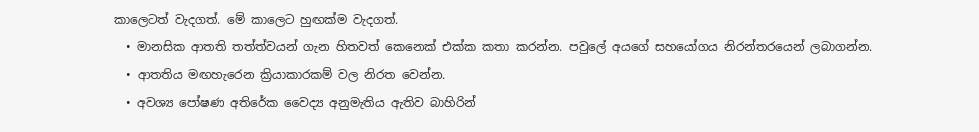කාලෙටත් වැදගත්. මේ කාලෙට හුඟක්ම වැදගත්.
  • මානසික ආතති තත්ත්වයන් ගැන හිතවත් කෙනෙක් එක්ක කතා කරන්න. පවුලේ අයගේ සහයෝගය නිරන්තරයෙන් ලබාගන්න.
  • ආතතිය මඟහැරෙන ක්‍රියාකාරකම් වල නිරත වෙන්න.
  • අවශ්‍ය පෝෂණ අතිරේක වෛද්‍ය අනුමැතිය ඇතිව බාහිරින්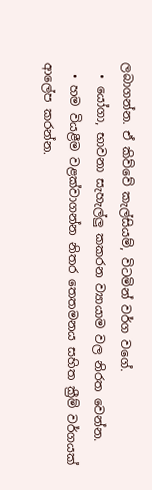ලබාගන්න. ඒ කිව්වේ කැල්සියම්, විටමින් වර්ග වගේ.
  • යෝගා, භාවනා සැහැල්ලු කකරන ව්‍යායාම වල නිරත වෙන්න.
  • හම වියළීම වළක්වාගන්න නිතර තෙතමනය සහිත ක්‍රීම් වර්ගයක් ආලේප කරන්න.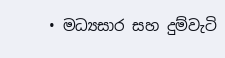• මධ්‍යසාර සහ දුම්වැටි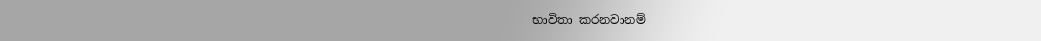භාවිතා කරනවානම්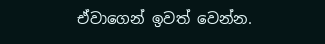ඒවාගෙන් ඉවත් වෙන්න.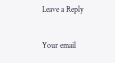Leave a Reply

Your email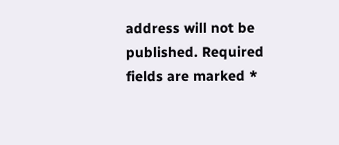address will not be published. Required fields are marked *